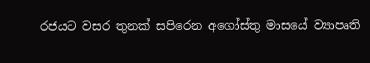රජයට වසර තුනක් සපිරෙන අගෝස්තු මාසයේ ව්‍යාපෘති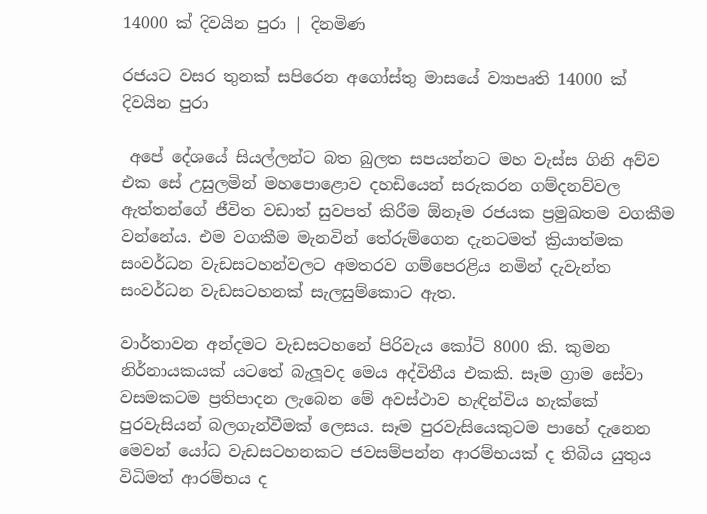14000 ක් දිවයින පුරා | දිනමිණ

රජයට වසර තුනක් සපිරෙන අගෝස්තු මාසයේ ව්‍යාපෘති 14000 ක් දිවයින පුරා

 අපේ දේශයේ සියල්ලන්ට බත බුලත සපයන්නට මහ වැස්ස ගිනි අව්ව එක සේ උසුලමින් මහපොළොව දහඩියෙන් සරුකරන ගම්දනව්වල ඇත්තන්ගේ ජීවිත වඩාත් සුවපත් කිරීම ඕනෑම රජයක ප්‍රමුඛතම වගකීම වන්නේය. එම වගකීම මැනවින් තේරුම්ගෙන දැනටමත් ක්‍රියාත්මක සංවර්ධන වැඩසටහන්වලට අමතරව ගම්පෙ‍රළිය නමින් දැවැන්ත සංවර්ධන වැඩසටහනක් සැලසුම්කොට ඇත.

වාර්තාවන අන්දමට වැඩසටහනේ පිරිවැය කෝටි 8000 කි. කුමන නිර්නායකයක් යටතේ බැලූවද මෙය අද්විතීය එකකි. සෑම ග්‍රාම සේවා වසමකටම ප්‍රතිපාදන ලැබෙන මේ අවස්ථාව හැඳින්විය හැක්කේ පුරවැසියන් බලගැන්වීමක් ලෙසය. සෑම පුරවැසියෙකුටම පාහේ දැනෙන මෙවන් යෝධ වැඩසටහනකට ජවසම්පන්න ආරම්භයක් ද තිබිය යුතුය විධිමත් ආරම්භය ද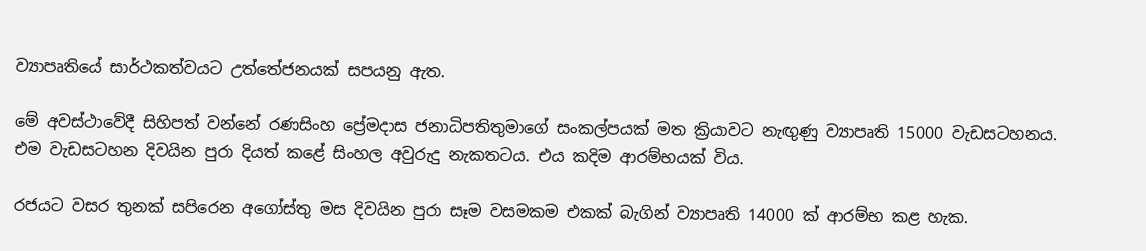ව්‍යාපෘතියේ සාර්ථකත්වයට උත්තේජනයක් සපයනු ඇත.

මේ අවස්ථාවේදී සිහිපත් වන්නේ රණසිංහ ප්‍රේමදාස ජනාධිපතිතුමාගේ සංකල්පයක් මත ක්‍රියාවට නැඟුණු ව්‍යාපෘති 15000 වැඩසටහනය. එම වැඩසටහන දිවයින පුරා දියත් කළේ සිංහල අවුරුදු නැකතටය. එය කදිම ආරම්භයක් විය.

රජයට වසර තුනක් සපිරෙන අගෝස්තු මස දිවයින පුරා සෑම වසමකම එකක් බැගින් ව්‍යාපෘති 14000 ක් ආරම්භ කළ හැක.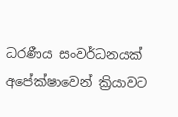ධරණීය සංවර්ධනයක් අපේක්ෂාවෙන් ක්‍රියාවට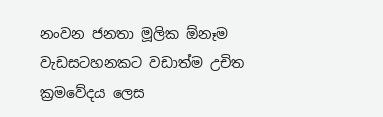නංවන ජනතා මූලික ඕනෑම වැඩසටහනකට වඩාත්ම උචිත ක්‍රමවේදය ලෙස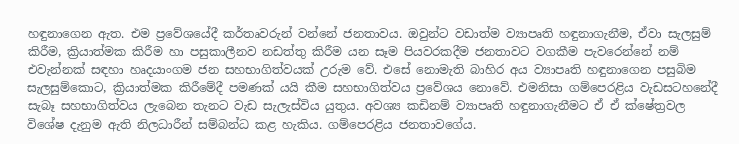හඳුනාගෙන ඇත. එම ප්‍රවේශයේදී කර්තෘවරුන් වන්නේ ජනතාවය. ඔවුන්ට වඩාත්ම ව්‍යාපෘති හඳුනාගැනීම, ඒවා සැලසුම් කිරීම, ක්‍රියාත්මක කිරීම හා පසුකාලීනව නඩත්තු කිරීම යන සෑම පියවරකදීම ජනතාවට වගකීම පැවරෙන්නේ නම් එවැන්නක් සඳහා හෘදයාංගම ජන සහභාගිත්වයක් උරුම වේ. එසේ නොමැති බාහිර අය ව්‍යාපෘති හඳුනාගෙන පසුබිම සැලසුම්කොට, ක්‍රියාත්මක කිරීමේදී පමණක් යයි කීම සහභාගිත්වය ප්‍රවේශය නොවේ. එමනිසා ‍ගම්පෙරළිය වැඩසටහනේදී සැබෑ සහභාගිත්වය ලැබෙන තැනට වැඩ සැලැස්විය යුතුය. අවශ්‍ය කඩිනම් ව්‍යාපෘති හඳුනාගැනීමට ඒ ඒ ක්ෂේත්‍රවල විශේෂ දැනුම ඇති නිලධාරීන් සම්බන්ධ කළ හැකිය. ගම්පෙරළිය ජනතාවගේය.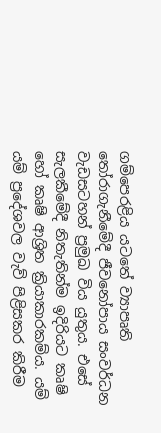ගම්පෙරළිය යටතේ ව්‍යාපෘති තෝරාගැනීමේදී ජීවනෝපාය සංවර්ධන වැඩසටහන් ප්‍රමුඛ විය යුතුය. එසේ සැලකීමේදී නිතැතින්ම ඉදිරියට කෘෂි හෝ කෘෂි ආශ්‍රිත ක්‍රියාකාරකම්ය. යම් යම් ප්‍රදේශවල වැව් පිළිසකර කිරීම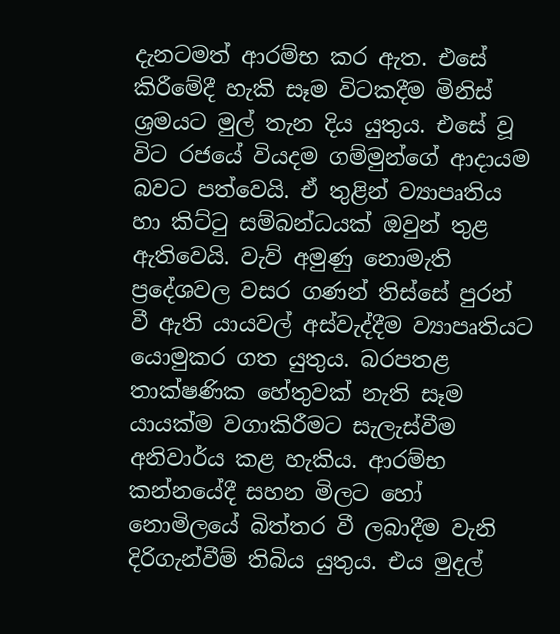දැනටමත් ආරම්භ කර ඇත. එසේ කිරීමේදී හැකි සෑම විටකදීම මිනිස් ශ්‍රමයට මුල් තැන දිය යුතුය. එසේ වූ විට රජයේ වියදම ගම්මුන්ගේ ආදායම බවට පත්වෙයි. ඒ තුළින් ව්‍යාපෘතිය හා කිට්ටු සම්බන්ධයක් ඔවුන් තුළ ඇතිවෙයි. වැව් අමුණු නොමැති ප්‍රදේශවල වසර ගණන් තිස්සේ පුරන් වී ඇති යායවල් අස්වැද්දීම ව්‍යාපෘතියට යොමුකර ගත යුතුය. බරපතළ තාක්ෂණික හේතුවක් නැති සෑම යායක්ම වගාකිරීමට සැලැස්වීම අනිවාර්ය කළ හැකිය. ආරම්භ කන්නයේදී සහන මිලට හෝ නොමිලයේ බිත්තර වී ලබාදීම වැනි දිරිගැන්වීම් තිබිය යුතුය. එය මුදල්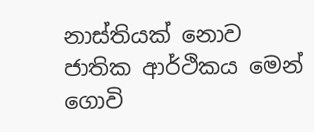නාස්තියක් නොව ජාතික ආර්ථිකය මෙන් ගොවි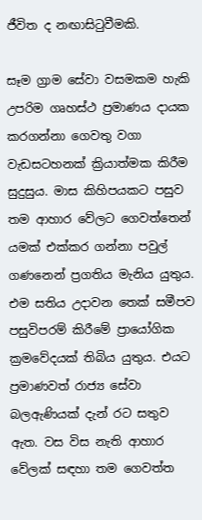ජීවිත ද නඟාසිටුවීමකි.

සෑම ග්‍රාම සේවා වසමකම හැකි උපරිම ගෘහස්ථ ප්‍රමාණය දායක කරගන්නා ගෙවතු වගා වැඩසටහනක් ක්‍රියාත්මක කිරීම සුදුසුය. මාස කිහිපයකට පසුව තම ආහාර වේලට ගෙවත්තෙන් යමක් එක්කර ගන්නා පවුල් ගණනෙන් ප්‍රගතිය මැනිය යුතුය. එම සතිය උදාවන තෙක් සමීපව පසුවිපරම් කිරීමේ ප්‍රායෝගික ක්‍රමවේදයක් තිබිය යුතුය. එයට ප්‍රමාණවත් රාජ්‍ය සේවා බලඇණියක් දැන් රට සතුව ඇත. වස විස නැති ආහාර වේලක් සඳහා තම ගෙවත්ත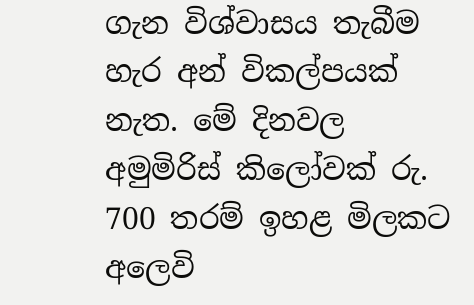ගැන විශ්වාසය තැබීම හැර අන් විකල්පයක් නැත. මේ දිනවල අමුමිරිස් කිලෝවක් රු. 700 තරම් ඉහළ මිලකට අලෙවි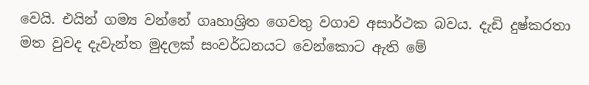වෙයි. එයින් ගම්‍ය වන්නේ ගෘහාශ්‍රිත ගෙවතු වගාව අසාර්ථක බවය. දැඩි දුෂ්කරතා මත වුවද දැවැන්ත මුදලක් සංවර්ධනයට වෙන්කොට ඇති මේ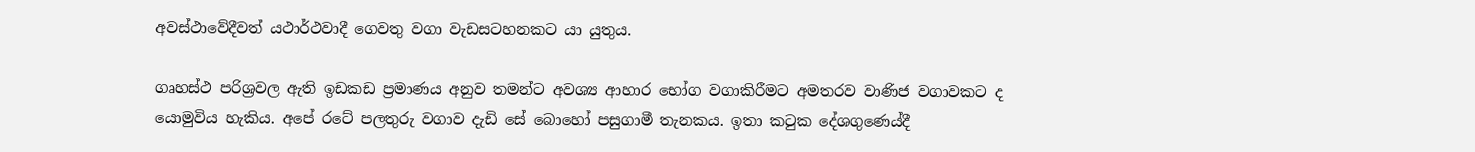අවස්ථාවේදීවත් යථාර්ථවාදී ගෙවතු වගා වැඩසටහනකට යා යුතුය.

ගෘහස්ථ පරිශ්‍රවල ඇති ඉඩකඩ ප්‍රමාණය අනුව තමන්ට අවශ්‍ය ආහාර භෝග වගාකිරීමට අමතරව වාණිජ වගාවකට ද යොමුවිය හැකිය. අපේ රටේ පලතුරු වගාව දැඩි සේ බොහෝ පසුගාමී තැනකය. ඉතා කටුක දේශගුණ‍ෙය්දී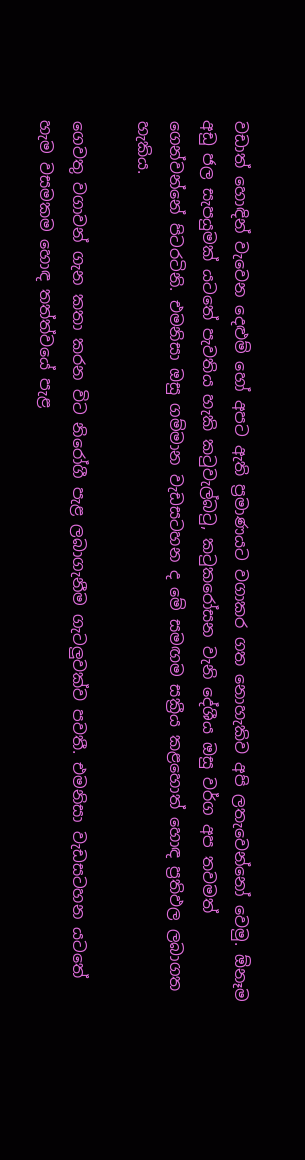වඩාත් හොඳින් වැවෙන දෙළුම් හෝ අපට ඇති ප්‍රමාණයට වගාකර ගත නොහැකිව අපි ලතැවෙන්නෝ වෙමු. ඕනෑම අඩු ජල සැපයුමක් යටතේ පැවතිය හැකි කටුවැල්බටු, කටුක‍‍රෝසන වැනි දේශීය ඔසු වර්ග අප තවමත් ගෙන්වන්නේ පිටරටිනි. එමනිසා ඔසු ගම්මාන වැඩසටහන ද මේ සමඟම සක්‍රීය කළහොත් හොඳ ප්‍රතිඵල ලබාගත හැකිය.

ගෙවතු වගාවන් ගැන කතා කරන විට නිරෝගී පැළ ලබාගැනීම ගැටලුවක්ව පවතී. එමනිසා වැඩසටහන යටතේ හැම වසමකම හොඳ තත්ත්වයේ පැළ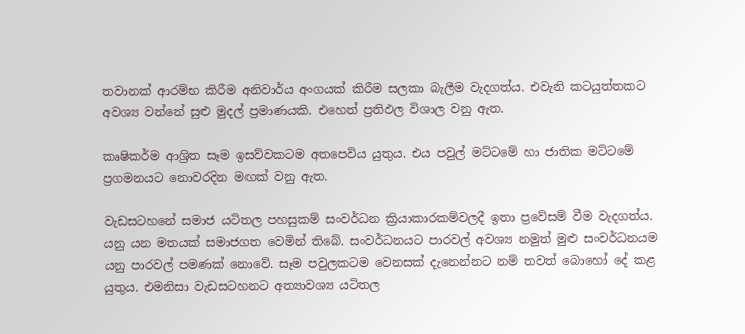තවානක් ආරම්භ කිරීම අනිවාර්ය අංගයක් කිරීම සලකා බැලීම වැදගත්ය. එවැනි කටයුත්තකට අවශ්‍ය වන්නේ සුළු මුදල් ප්‍රමාණයකි. එහෙත් ප්‍රතිඵල විශාල වනු ඇත.

කෘෂිකර්ම ආශ්‍රිත සෑම ඉසව්වකටම අතපෙවිය යුතුය. එය පවුල් මට්ටමේ හා ජාතික මට්ටමේ ප්‍රගමනයට නොවරදින මඟක් වනු ඇත.

වැඩසටහනේ සමාජ යටිතල පහසුකම් සංවර්ධන ක්‍රියාකාරකම්වලදී ඉතා ප්‍රවේසම් වීම වැදගත්ය. යනු යන මතයක් සමාජගත වෙමින් තිබේ. සංවර්ධනයට පාරවල් අවශ්‍ය නමුත් මුළු සංවර්ධනයම යනු පාරවල් ‍පමණක් නොවේ. සෑම පවුලකටම වෙනසක් දැනෙන්නට නම් තවත් බොහෝ දේ කළ යුතුය. එමනිසා වැඩසටහනට අත්‍යාවශ්‍ය යටිතල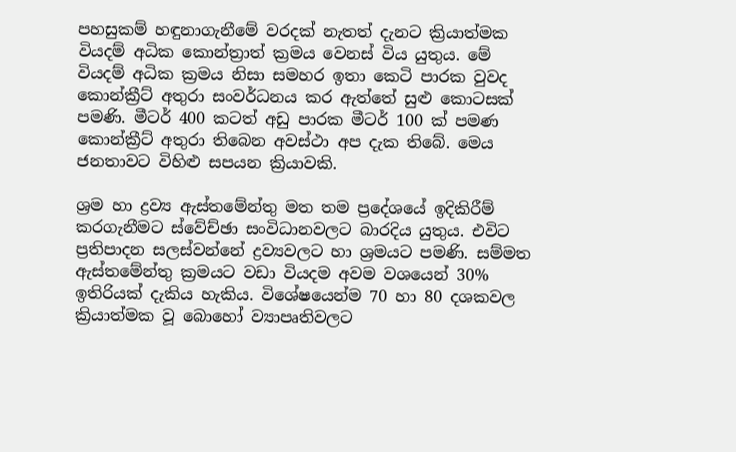පහසුකම් හඳුනාගැනීමේ වරදක් නැතත් දැනට ක්‍රියාත්මක වියදම් අධික කොන්ත්‍රාත් ක්‍රමය වෙනස් විය යුතුය. මේ වියදම් අධික ක්‍රමය නිසා සමහර ඉතා කෙටි පාරක වුවද කොන්ක්‍රීට් අතුරා සංවර්ධනය කර ඇත්තේ සුළු කොටසක් පමණි. මීටර් 400 කටත් අඩු පාරක මීටර් 100 ක් පමණ කොන්ක්‍රීට් අතුරා තිබෙන අවස්ථා අප දැක තිබේ. මෙය ජනතාවට විහිළු සපයන ක්‍රියාවකි.

ශ්‍රම හා ද්‍රව්‍ය ඇස්තමේන්තු මත තම ප්‍රදේශයේ ඉදිකිරීම් කරගැනීමට ස්වේච්ඡා සංවිධානවලට බාරදිය යුතුය. එවිට ප්‍රතිපාදන සලස්වන්නේ ද්‍රව්‍යවලට හා ශ්‍රමයට පමණි. සම්මත ඇස්තමේන්තු ක්‍රමයට වඩා වියදම අවම වශයෙන් 30% ඉතිරියක් දැකිය හැකිය. විශේෂයෙන්ම 70 හා 80 දශකවල ක්‍රියාත්මක වූ බොහෝ ව්‍යාපෘතිවලට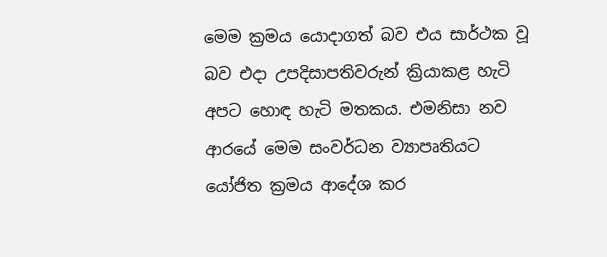මෙම ක්‍රමය යොදාගත් බව එය සාර්ථක වූ බව එදා උපදිසාපතිවරුන් ක්‍රියාකළ හැටි අපට හොඳ හැටි මතකය. එමනිසා නව ආරයේ මෙම සංවර්ධන ව්‍යාපෘතියට යෝජිත ක්‍රමය ආදේශ කර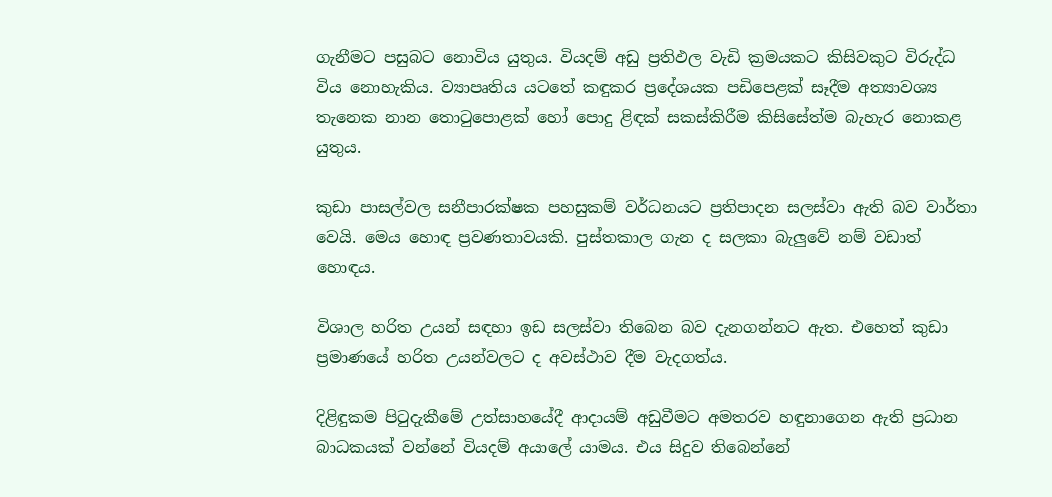ගැනීමට පසුබට නොවිය යුතුය. වියදම් අඩු ප්‍රතිඵල වැඩි ක්‍රමයකට කිසිවකුට විරුද්ධ විය නොහැකිය. ව්‍යාපෘතිය යටතේ කඳුකර ප්‍රදේශයක පඩිපෙළක් සෑදීම අත්‍යාවශ්‍ය තැනෙක නාන තොටුපොළක් හෝ පොදු ළිඳක් සකස්කිරීම කිසිසේත්ම බැහැර නොකළ යුතුය.

කුඩා පාසල්වල සනීපාරක්ෂක පහසුකම් වර්ධනයට ප්‍රතිපාදන සලස්වා ඇති බව වාර්තා වෙයි. මෙය ‍හොඳ ප්‍රවණතාවයකි. පුස්තකාල ගැන ද සලකා බැලුවේ නම් වඩාත් හොඳය.

විශාල හරිත උයන් සඳහා ඉඩ සලස්වා තිබෙන බව දැනගන්නට ඇත. එහෙත් කුඩා ප්‍රමාණයේ හරිත උයන්වලට ද අවස්ථාව දීම වැදගත්ය.

දිළිඳුකම පිටුදැකීමේ උත්සාහයේදී ආදායම් අඩුවීමට අමතරව හඳුනාගෙන ඇති ප්‍රධාන බාධකයක් වන්නේ වියදම් අයාලේ යාමය. එය සිදුව තිබෙන්නේ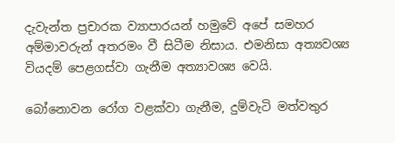දැවැන්ත ප්‍රචාරක ව්‍යාපාරයන් හමුවේ අපේ සමහර අම්මාවරුන් අතරමං වී සිටීම නිසාය. එමනිසා අත්‍යවශ්‍ය වියදම් පෙළගස්වා ගැනීම අත්‍යාවශ්‍ය වෙයි.

බෝනොවන රෝග වළක්වා ගැනීම, දුම්වැටි මත්වතුර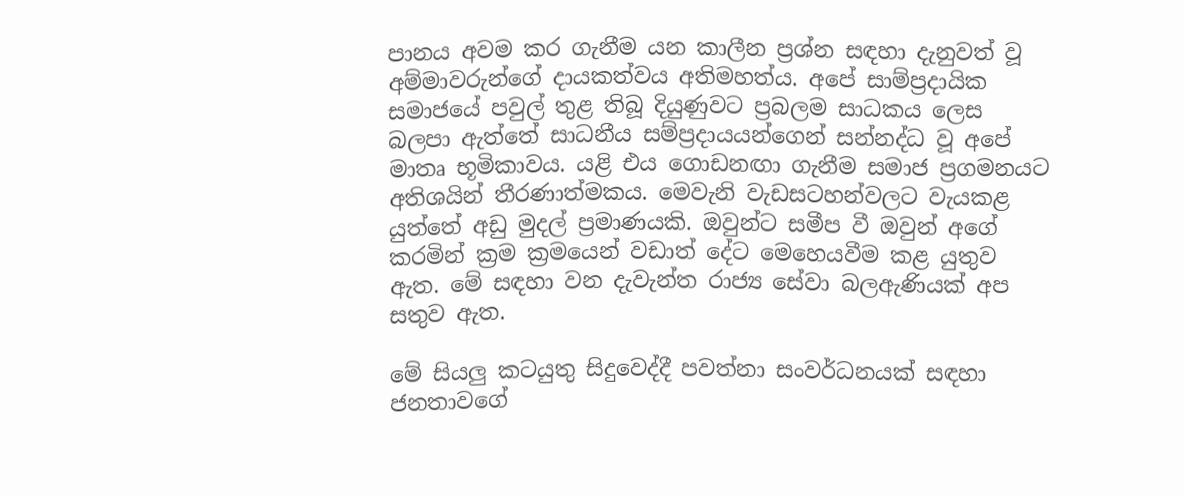පානය අවම කර ගැනීම යන කාලීන ප්‍රශ්න සඳහා දැනුවත් වූ අම්මාවරුන්ගේ දායකත්වය අතිමහත්ය. අපේ සාම්ප්‍රදායික සමාජයේ පවුල් තුළ තිබූ දියුණුවට ප්‍රබලම සාධකය ලෙස බලපා ඇත්තේ සාධනීය සම්ප්‍රදායයන්ගෙන් සන්නද්ධ වූ අපේ මාතෘ භූමිකාවය. යළි එය ගොඩනඟා ගැනීම සමාජ ප්‍රගමනයට අතිශයින් තීරණාත්මකය. මෙවැනි වැඩසටහන්වලට වැයකළ යුත්තේ අඩු මුදල් ප්‍රමාණයකි. ඔවුන්ට සමීප වී ඔවුන් අගේ කරමින් ක්‍රම ක්‍රමයෙන් වඩාත් දේට මෙහෙයවීම කළ යුතුව ඇත. මේ සඳහා වන දැවැන්ත රාජ්‍ය සේවා බලඇණියක් අප සතුව ඇත.

මේ සියලු කටයුතු සිදුවෙද්දී පවත්නා සංවර්ධනයක් සඳහා ජනතාවගේ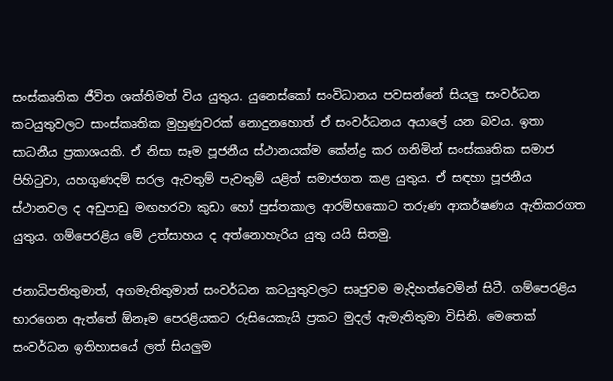සංස්කෘතික ජීවිත ශක්තිමත් විය යුතුය. යුනෙස්කෝ සංවිධානය පවසන්නේ සියලු සංවර්ධන කටයුතුවලට සාංස්කෘතික මුහුණුවරක් නොදුනහොත් ඒ සංවර්ධනය අයාලේ යන බවය. ඉතා සාධනීය ප්‍රකාශයකි. ඒ නිසා සෑම පූජනීය ස්ථානයක්ම කේන්ද්‍ර කර ගනිමින් සංස්කෘතික සමාජ පිහිටුවා, යහගුණදම් සරල ඇවතුම් පැවතුම් යළිත් සමාජගත කළ යුතුය. ඒ සඳහා පූජනීය ස්ථානවල ද අඩුපාඩු මඟහරවා කුඩා හෝ පුස්තකාල ආරම්භකොට තරුණ ආකර්ෂණය ඇතිකරගත යුතුය. ගම්පෙරළිය මේ උත්සාහය ද අත්නොහැරිය යුතු යයි සිතමු.

ජනාධිපතිතුමාත්, අගමැතිතුමාත් සංවර්ධන කටයුතුවලට සෘජුවම මැදිහත්වෙමින් සිටී. ගම්පෙරළිය භාරගෙන ඇත්තේ ඕනෑම පෙරළියකට රුසියෙකැයි ප්‍රකට මුදල් ඇමැතිතුමා විසිනි. මෙතෙක් සංවර්ධන ඉතිහාසයේ ලත් සියලුම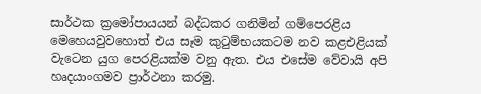සාර්ථක ක්‍රමෝපායයන් බද්ධකර ගනිමින් ගම්පෙරළිය මෙහෙයවුවහොත් එය සෑම කුටුම්භයකටම නව කළඑළියක් වැටෙන යුග පෙරළියක්ම වනු ඇත. එය එසේම වේවායි අපි හෘදයාංගමව ප්‍රාර්ථනා කරමු.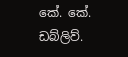කේ. කේ. ඩබ්ලිව්.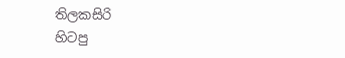තිලකසිරි
හිටපු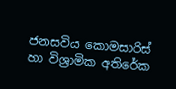ජනසවිය කොමසාරිස් හා විශ්‍රාමික අතිරේක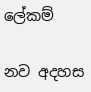ලේකම්

නව අදහස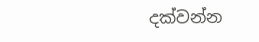දක්වන්න